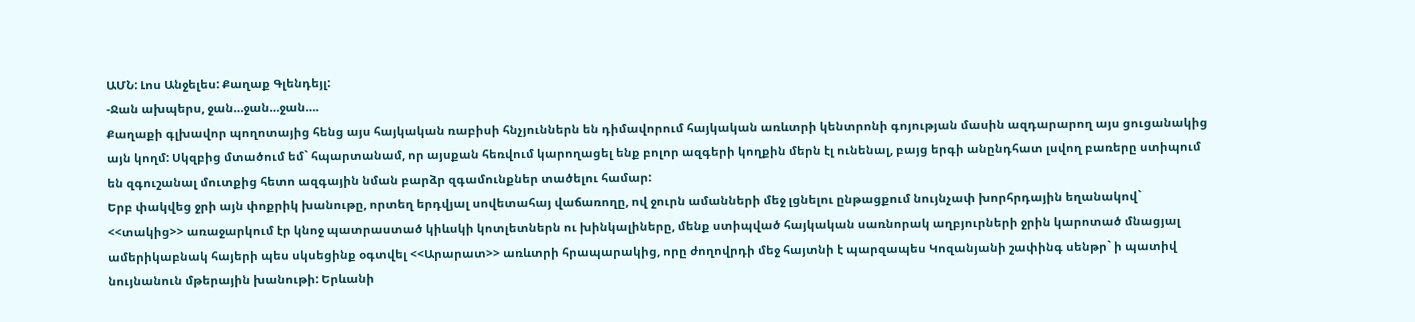ԱՄՆ: Լոս Անջելես: Քաղաք Գլենդեյլ:
-Ջան ախպերս, ջան…ջան…ջան….
Քաղաքի գլխավոր պողոտայից հենց այս հայկական ռաբիսի հնչյուններն են դիմավորում հայկական առևտրի կենտրոնի գոյության մասին ազդարարող այս ցուցանակից այն կողմ: Սկզբից մտածում եմ` հպարտանամ, որ այսքան հեռվում կարողացել ենք բոլոր ազգերի կողքին մերն էլ ունենալ, բայց երգի անընդհատ լսվող բառերը ստիպում են զգուշանալ մուտքից հետո ազգային նման բարձր զգամունքներ տածելու համար:
Երբ փակվեց ջրի այն փոքրիկ խանութը, որտեղ երդվյալ սովետահայ վաճառողը, ով ջուրն ամանների մեջ լցնելու ընթացքում նույնչափ խորհրդային եղանակով` <<տակից>> առաջարկում էր կնոջ պատրաստած կիևսկի կոտլետներն ու խինկալիները, մենք ստիպված հայկական սառնորակ աղբյուրների ջրին կարոտած մնացյալ ամերիկաբնակ հայերի պես սկսեցինք օգտվել <<Արարատ>> առևտրի հրապարակից, որը ժողովրդի մեջ հայտնի է պարզապես Կոզանյանի շափինգ սենթր` ի պատիվ նույնանուն մթերային խանութի: Երևանի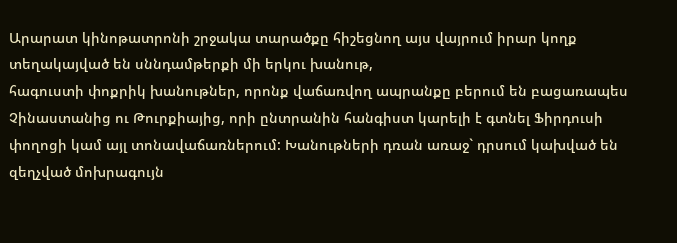Արարատ կինոթատրոնի շրջակա տարածքը հիշեցնող այս վայրում իրար կողք տեղակայված են սննդամթերքի մի երկու խանութ,
հագուստի փոքրիկ խանութներ, որոնք վաճառվող ապրանքը բերում են բացառապես Չինաստանից ու Թուրքիայից, որի ընտրանին հանգիստ կարելի է գտնել Ֆիրդուսի փողոցի կամ այլ տոնավաճառներում: Խանութների դռան առաջ` դրսում կախված են զեղչված մոխրագույն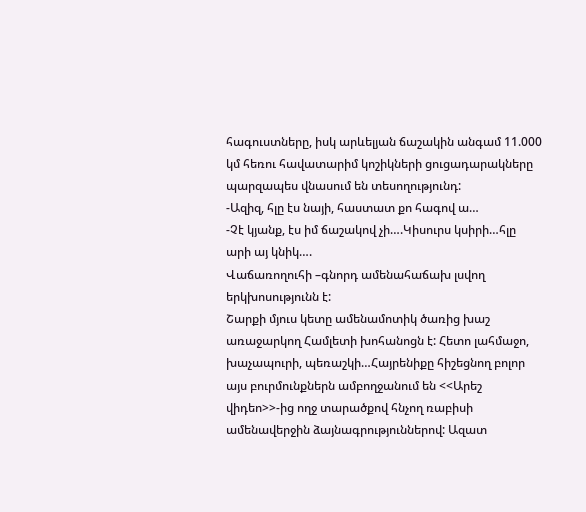հագուստները, իսկ արևելյան ճաշակին անգամ 11.000 կմ հեռու հավատարիմ կոշիկների ցուցադարակները պարզապես վնասում են տեսողությունդ:
-Ազիզ, հլը էս նայի, հաստատ քո հագով ա…
-Չէ կյանք, էս իմ ճաշակով չի….Կիսուրս կսիրի…հլը արի այ կնիկ….
Վաճառողուհի –գնորդ ամենահաճախ լսվող երկխոսությունն է:
Շարքի մյուս կետը ամենամոտիկ ծառից խաշ առաջարկող Համլետի խոհանոցն է: Հետո լահմաջո, խաչապուրի, պեռաշկի…Հայրենիքը հիշեցնող բոլոր այս բուրմունքներն ամբողջանում են <<Արեշ վիդեո>>-ից ողջ տարածքով հնչող ռաբիսի ամենավերջին ձայնագրություններով: Ազատ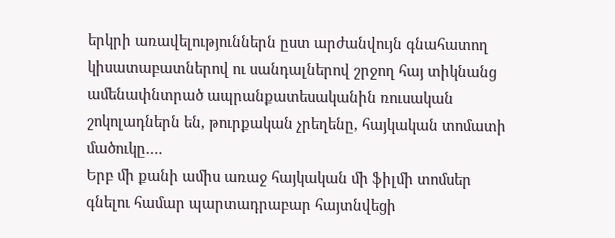երկրի առավելություններն ըստ արժանվույն գնահատող կիսատաբատներով ու սանդալներով շրջող հայ տիկնանց ամենափնտրած ապրանքատեսականին ռուսական շոկոլադներն են, թուրքական չրեղենը, հայկական տոմատի մածուկը….
Երբ մի քանի ամիս առաջ հայկական մի ֆիլմի տոմսեր գնելու համար պարտադրաբար հայտնվեցի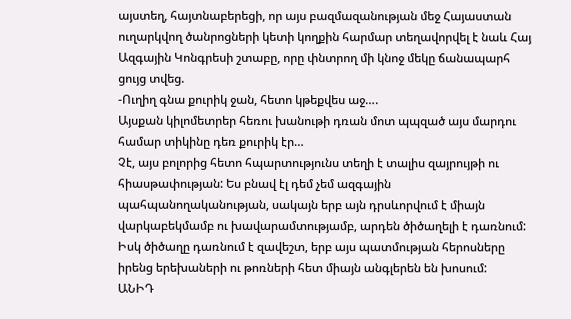այստեղ, հայտնաբերեցի, որ այս բազմազանության մեջ Հայաստան ուղարկվող ծանրոցների կետի կողքին հարմար տեղավորվել է նաև Հայ Ազգային Կոնգրեսի շտաբը, որը փնտրող մի կնոջ մեկը ճանապարհ ցույց տվեց.
-Ուղիղ գնա քուրիկ ջան, հետո կթեքվես աջ….
Այսքան կիլոմետրեր հեռու խանութի դռան մոտ պպզած այս մարդու համար տիկինը դեռ քուրիկ էր…
Չէ, այս բոլորից հետո հպարտությունս տեղի է տալիս զայրույթի ու հիասթափության: Ես բնավ էլ դեմ չեմ ազգային պահպանողականության, սակայն երբ այն դրսևորվում է միայն վարկաբեկմամբ ու խավարամտությամբ, արդեն ծիծաղելի է դառնում: Իսկ ծիծաղը դառնում է զավեշտ, երբ այս պատմության հերոսները իրենց երեխաների ու թոռների հետ միայն անգլերեն են խոսում:
ԱՆԻԴ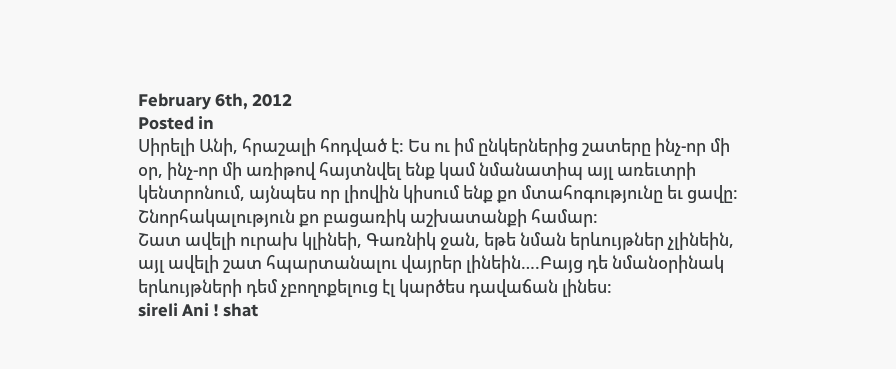February 6th, 2012
Posted in
Սիրելի Անի, հրաշալի հոդված է: Ես ու իմ ընկերներից շատերը ինչ-որ մի օր, ինչ-որ մի առիթով հայտնվել ենք կամ նմանատիպ այլ առեւտրի կենտրոնում, այնպես որ լիովին կիսում ենք քո մտահոգությունը եւ ցավը: Շնորհակալություն քո բացառիկ աշխատանքի համար:
Շատ ավելի ուրախ կլինեի, Գառնիկ ջան, եթե նման երևույթներ չլինեին, այլ ավելի շատ հպարտանալու վայրեր լինեին….Բայց դե նմանօրինակ երևույթների դեմ չբողոքելուց էլ կարծես դավաճան լինես:
sireli Ani ! shat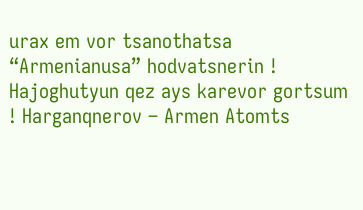urax em vor tsanothatsa “Armenianusa” hodvatsnerin ! Hajoghutyun qez ays karevor gortsum ! Harganqnerov – Armen Atomts